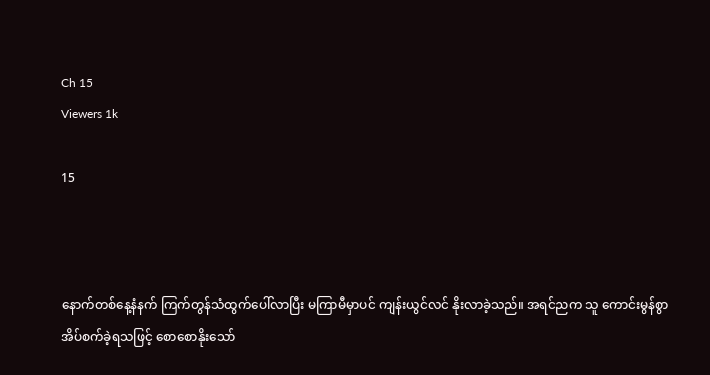Ch 15
Viewers 1k

15



နောက်တစ်နေ့နံနက် ကြက်တွန်သံထွက်ပေါ်လာပြီး မကြာမီမှာပင် ကျန်းယွင်လင် နိုးလာခဲ့သည်။ အရင်ညက သူ ကောင်းမွန်စွာအိပ်စက်ခဲ့ရသဖြင့် စောစောနိုးသော်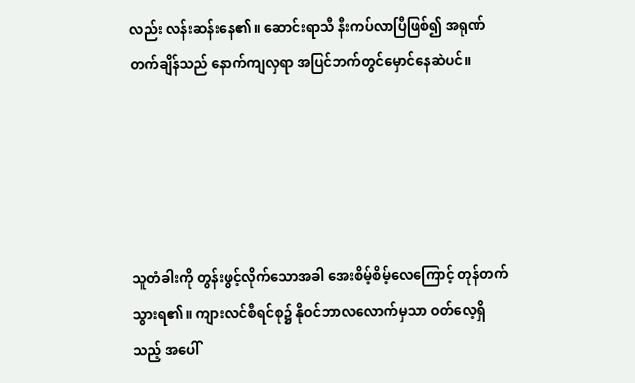လည်း လန်းဆန်းနေ၏။ ဆောင်းရာသီ နီးကပ်လာပြီဖြစ်၍ အရုဏ်တက်ချိန်သည် နောက်ကျလှရာ အပြင်ဘက်တွင်မှောင်နေဆဲပင်။





သူတံခါးကို တွန်းဖွင့်လိုက်သောအခါ အေးစိမ့်စိမ့်လေကြောင့် တုန်တက်သွားရ၏။ ကျားလင်စီရင်စု၌ နိုဝင်ဘာလလောက်မှသာ ဝတ်လေ့ရှိသည့် အပေါ်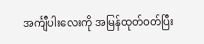အင်္ကျီပါးလေးကို အမြန်ထုတ်ဝတ်ပြီး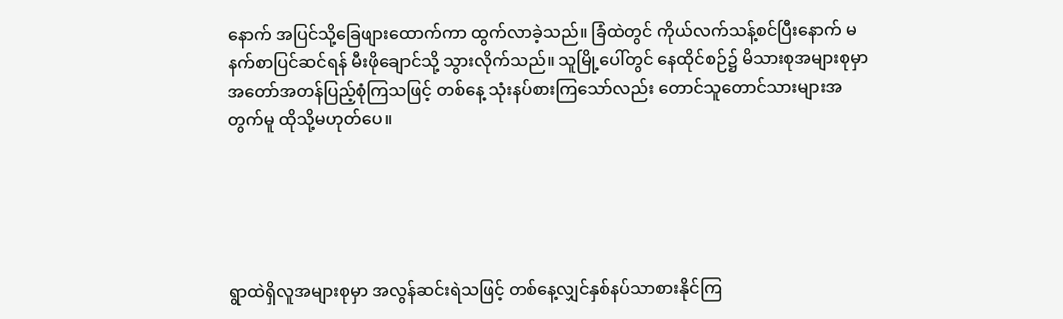နောက် အပြင်သို့ခြေဖျားထောက်ကာ ထွက်လာခဲ့သည်။ ခြံထဲတွင် ကိုယ်လက်သန့်စင်ပြီးနောက် မနက်စာပြင်ဆင်ရန် မီးဖိုချောင်သို့ သွားလိုက်သည်။ သူမြို့ပေါ်တွင် နေထိုင်စဉ်၌ မိသားစုအများစုမှာ အတော်အတန်ပြည့်စုံကြသဖြင့် တစ်နေ့ သုံးနပ်စားကြသော်လည်း တောင်သူတောင်သားများအတွက်မူ ထိုသို့မဟုတ်ပေ။





ရွာထဲရှိလူအများစုမှာ အလွန်ဆင်းရဲသဖြင့် တစ်နေ့လျှင်နှစ်နပ်သာစားနိုင်ကြ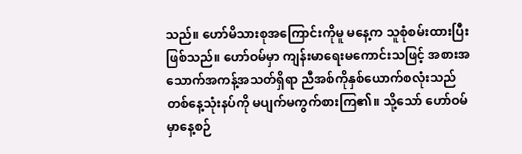သည်။ ဟော်မိသားစုအကြောင်းကိုမူ မနေ့က သူစုံစမ်းထားပြီးဖြစ်သည်။ ဟော်ဝမ်မှာ ကျန်းမာရေးမကောင်းသဖြင့် အစားအသောက်အကန့်အသတ်ရှိရာ ညီအစ်ကိုနှစ်ယောက်စလုံးသည် တစ်နေ့သုံးနပ်ကို မပျက်မကွက်စားကြ၏။ သို့သော် ဟော်ဝမ်မှာနေ့စဉ်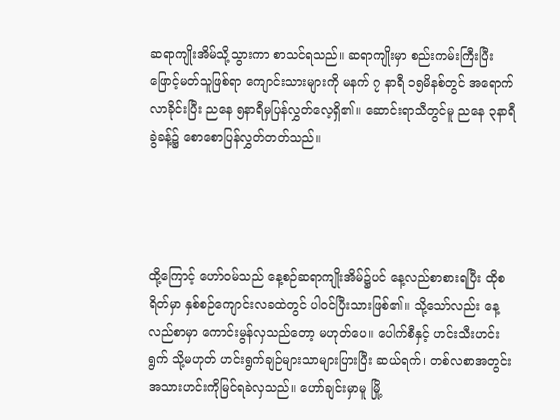ဆရာကျိုးအိမ်သို့သွားကာ စာသင်ရသည်။ ဆရာကျိုးမှာ စည်းကမ်းကြီးပြီး ဖြောင့်မတ်သူဖြစ်ရာ ကျောင်းသားများကို မနက် ၇ နာရီ ၁၅မိနစ်တွင် အရောက်လာခိုင်းပြီး ညနေ ၅နာရီမှပြန်လွှတ်လေ့ရှိ၏။ ဆောင်းရာသီတွင်မူ ညနေ ၃နာရီခွဲခန့်၌ စောစောပြန်လွှတ်တတ်သည်။




ထို့ကြောင့် ဟော်ဝမ်သည် နေ့စဉ်ဆရာကျိုးအိမ်၌ပင် နေ့လည်စာစားရပြီး ထိုစရိတ်မှာ နှစ်စဉ်ကျောင်းလခထဲတွင် ပါဝင်ပြီးသားဖြစ်၏။ သို့သော်လည်း နေ့လည်စာမှာ ကောင်းမွန်လှသည်တော့ မဟုတ်ပေ။ ပေါက်စီနှင့် ဟင်းသီးဟင်းရွက် သို့မဟုတ် ဟင်းရွက်ချဉ်များသာများပြားပြီး ဆယ်ရက်၊ တစ်လစာအတွင်း အသားဟင်းကိုမြင်ရခဲလှသည်။ ဟော်ချင်းမှာမူ မြို့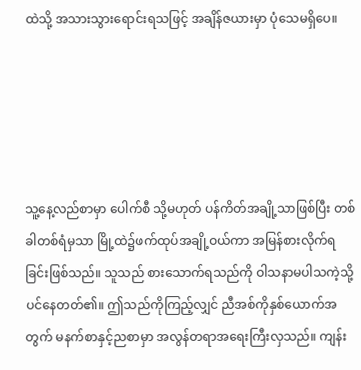ထဲသို့ အသားသွားရောင်းရသဖြင့် အချိန်ဇယားမှာ ပုံသေမရှိပေ။





သူ့နေ့လည်စာမှာ ပေါက်စီ သို့မဟုတ် ပန်ကိတ်အချို့သာဖြစ်ပြီး တစ်ခါတစ်ရံမှသာ မြို့ထဲ၌ဖက်ထုပ်အချို့ဝယ်ကာ အမြန်စားလိုက်ရခြင်းဖြစ်သည်။ သူသည် စားသောက်ရသည်ကို ဝါသနာမပါသကဲ့သို့ပင်နေတတ်၏။ ဤသည်ကိုကြည့်လျှင် ညီအစ်ကိုနှစ်ယောက်အတွက် မနက်စာနှင့်ညစာမှာ အလွန်တရာအရေးကြီးလှသည်။ ကျန်း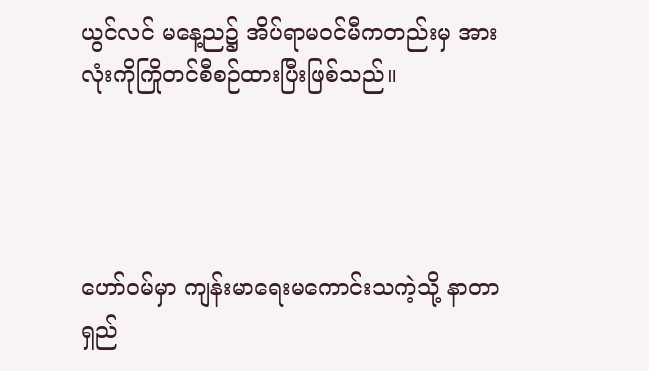ယွင်လင် မနေ့ည၌ အိပ်ရာမဝင်မီကတည်းမှ အားလုံးကိုကြိုတင်စီစဉ်ထားပြီးဖြစ်သည်။




ဟော်ဝမ်မှာ ကျန်းမာရေးမကောင်းသကဲ့သို့ နာတာရှည်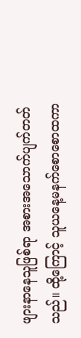ဖျားနာနေသူဖြစ်ရာ အစားအသောက်ပျက်တတ်သည်။ ထို့ကြောင့် သူယနေ့မနက်စောစောထကာ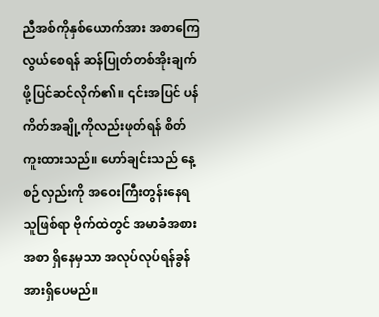ညီအစ်ကိုနှစ်ယောက်အား အစာကြေလွယ်စေရန် ဆန်ပြုတ်တစ်အိုးချက်ဖို့ပြင်ဆင်လိုက်၏။ ၎င်းအပြင် ပန်ကိတ်အချို့ကိုလည်းဖုတ်ရန် စိတ်ကူးထားသည်။ ဟော်ချင်းသည် နေ့စဉ်လှည်းကို အဝေးကြီးတွန်းနေရသူဖြစ်ရာ ဗိုက်ထဲတွင် အမာခံအစားအစာ ရှိနေမှသာ အလုပ်လုပ်ရန်ခွန်အားရှိပေမည်။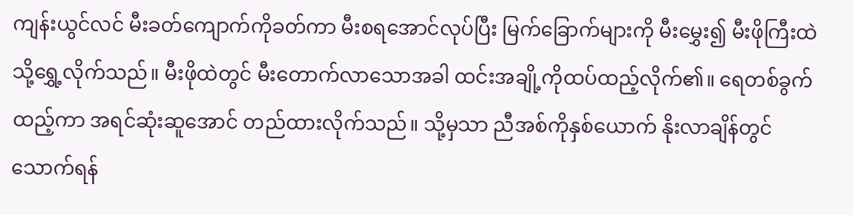ကျန်းယွင်လင် မီးခတ်ကျောက်ကိုခတ်ကာ မီးစရအောင်လုပ်ပြီး မြက်ခြောက်များကို မီးမွှေး၍ မီးဖိုကြီးထဲသို့ရွှေ့လိုက်သည်။ မီးဖိုထဲတွင် မီးတောက်လာသောအခါ ထင်းအချို့ကိုထပ်ထည့်လိုက်၏။ ရေတစ်ခွက်ထည့်ကာ အရင်ဆုံးဆူအောင် တည်ထားလိုက်သည်။ သို့မှသာ ညီအစ်ကိုနှစ်ယောက် နိုးလာချိန်တွင်သောက်ရန်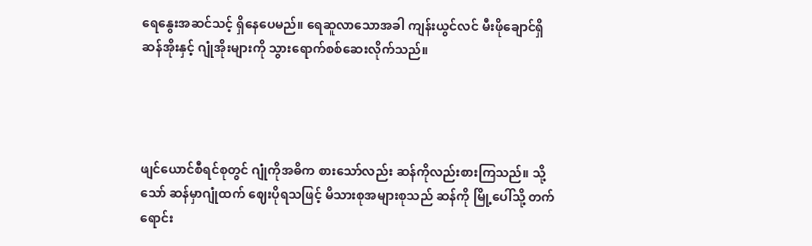ရေနွေးအဆင်သင့် ရှိနေပေမည်။ ရေဆူလာသောအခါ ကျန်းယွင်လင် မီးဖိုချောင်ရှိ ဆန်အိုးနှင့် ဂျုံအိုးများကို သွားရောက်စစ်ဆေးလိုက်သည်။




ဖျင်ယောင်စီရင်စုတွင် ဂျုံကိုအဓိက စားသော်လည်း ဆန်ကိုလည်းစားကြသည်။ သို့သော် ဆန်မှာဂျုံထက် ဈေးပိုရသဖြင့် မိသားစုအများစုသည် ဆန်ကို မြို့ပေါ်သို့ တက်ရောင်း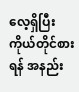လေ့ရှိပြီး ကိုယ်တိုင်စားရန် အနည်း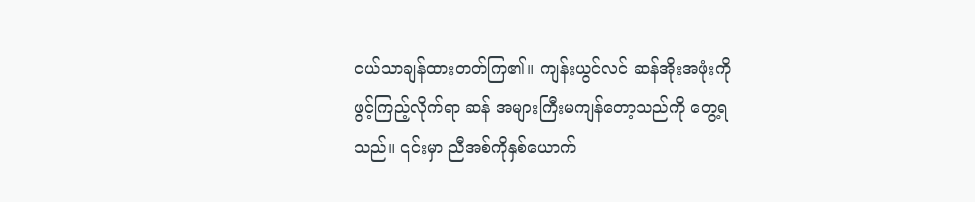ငယ်သာချန်ထားတတ်ကြ၏။ ကျန်းယွင်လင် ဆန်အိုးအဖုံးကိုဖွင့်ကြည့်လိုက်ရာ ဆန် အများကြီးမကျန်တော့သည်ကို တွေ့ရသည်။ ၎င်းမှာ ညီအစ်ကိုနှစ်ယောက်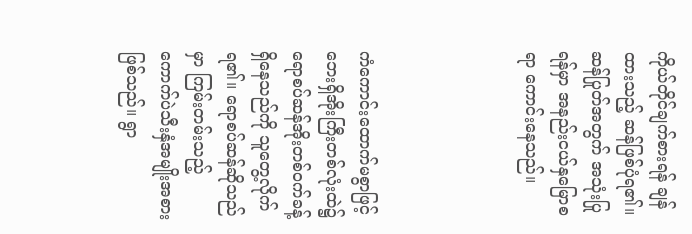ကိုယ်တိုင်ချက်စားရန် ချန်ထားသည့် ဆန်ဖြစ်ပုံရ၏။ ဆန်ပြုတ်အတွက် အသုံးပြုရန်မှာ အနည်းငယ်နှမြောစရာ ကောင်းနေသည်။




ကံကောင်းထောက်မစွာဖြင့် ဘေးရှိအိုးကြီးတစ်လုံးထဲ၌ ရောစပ်ဆန်အိုးတစ်ဝက်ခန့်ရှိနေသည်ကို သူတွေ့လိုက်ရ၏။ ရောစပ်ဆန်ဆိုသည်မှာ ကြမ်းတမ်းသည့် ကောက်ပဲသီးနှံအမျိုးအစားဖြစ်သည်။ ရွာ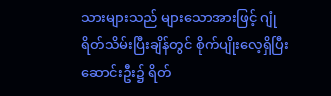သားများသည် များသောအားဖြင့် ဂျုံရိတ်သိမ်းပြီးချိန်တွင် စိုက်ပျိုးလေ့ရှိပြီး ဆောင်းဦး၌ ရိတ်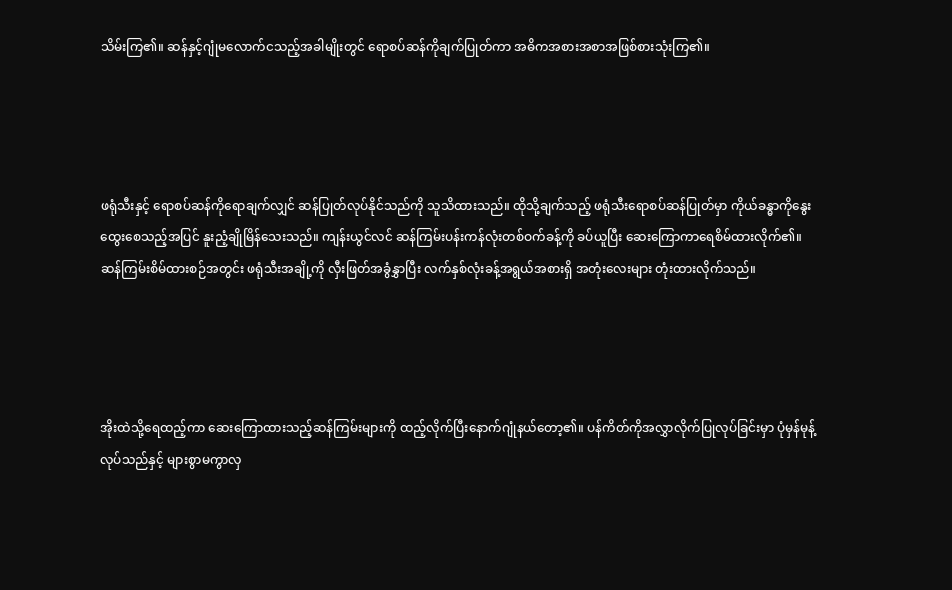သိမ်းကြ၏။ ဆန်နှင့်ဂျုံမလောက်ငသည့်အခါမျိုးတွင် ရောစပ်ဆန်ကိုချက်ပြုတ်ကာ အဓိကအစားအစာအဖြစ်စားသုံးကြ၏။




ဖရုံသီးနှင့် ရောစပ်ဆန်ကိုရောချက်လျှင် ဆန်ပြုတ်လုပ်နိုင်သည်ကို သူသိထားသည်။ ထိုသို့ချက်သည့် ဖရုံသီးရောစပ်ဆန်ပြုတ်မှာ ကိုယ်ခန္ဓာကိုနွေးထွေးစေသည့်အပြင် နူးညံ့ချိုမြိန်‌သေးသည်။ ကျန်းယွင်လင် ဆန်ကြမ်းပန်းကန်လုံးတစ်ဝက်ခန့်ကို ခပ်ယူပြီး ဆေးကြောကာရေစိမ်ထားလိုက်၏။ ဆန်ကြမ်းစိမ်ထားစဉ်အတွင်း ဖရုံသီးအချို့ကို လှီးဖြတ်အခွံနွှာပြီး လက်နှစ်လုံးခန့်အရွယ်အစားရှိ အတုံးလေးများ တုံးထားလိုက်သည်။




အိုးထဲသို့ရေထည့်ကာ ဆေးကြောထားသည့်ဆန်ကြမ်းများကို ထည့်လိုက်ပြီးနောက်ဂျုံနယ်တော့၏။ ပန်ကိတ်ကိုအလွှာလိုက်ပြုလုပ်ခြင်းမှာ ပုံမှန်မုန့်လုပ်သည်နှင့် များစွာမကွာလှ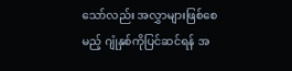သော်လည်း အလွှာများဖြစ်စေမည့် ဂျုံနှစ်ကိုပြင်ဆင်ရန် အ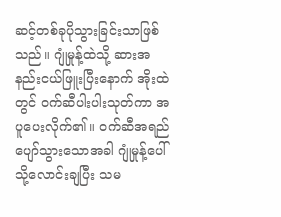ဆင့်တစ်ခုပိုသွားခြင်းသာဖြစ်သည်။ ဂျုံမှုန့်ထဲသို့ ဆားအနည်းငယ်ဖြူးပြီးနောက် အိုးထဲတွင် ဝက်ဆီပါးပါးသုတ်ကာ အပူပေးလိုက်၏။ ဝက်ဆီအရည်ပျော်သွားသောအခါ ဂျုံမှုန့်ပေါ်သို့လောင်းချပြီး သမ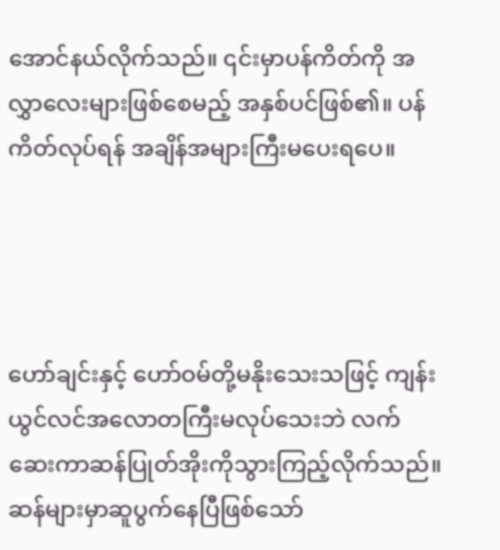အောင်နယ်လိုက်သည်။ ၎င်းမှာပန်ကိတ်ကို အလွှာလေးများဖြစ်စေမည့် အနှစ်ပင်ဖြစ်၏။ ပန်ကိတ်လုပ်ရန် အချိန်အများကြီးမပေးရပေ။




ဟော်ချင်းနှင့် ဟော်ဝမ်တို့မနိုးသေးသဖြင့် ကျန်းယွင်လင်အလောတကြီးမလုပ်သေးဘဲ လက်ဆေးကာဆန်ပြုတ်အိုးကိုသွားကြည့်လိုက်သည်။ ဆန်များမှာဆူပွက်နေပြီဖြစ်သော်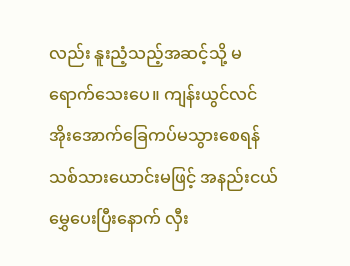လည်း နူးညံ့သည့်အဆင့်သို့ မရောက်သေးပေ။ ကျန်းယွင်လင် အိုးအောက်ခြေကပ်မသွားစေရန် သစ်သားယောင်းမဖြင့် အနည်းငယ်မွှေပေးပြီးနောက် လှီး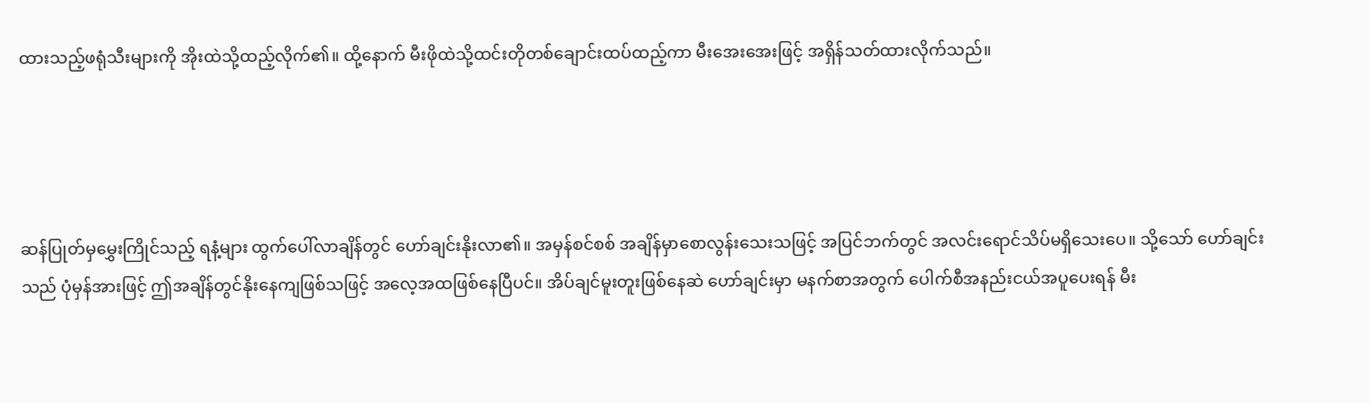ထားသည့်ဖရုံသီးများကို အိုးထဲသို့ထည့်လိုက်၏။ ထို့နောက် မီးဖိုထဲသို့ထင်းတိုတစ်ချောင်းထပ်ထည့်ကာ မီးအေးအေးဖြင့် အရှိန်သတ်ထားလိုက်သည်။




ဆန်ပြုတ်မှမွှေးကြိုင်သည့် ရနံ့များ ထွက်ပေါ်လာချိန်တွင် ဟော်ချင်းနိုးလာ၏။ အမှန်စင်စစ် အချိန်မှာစောလွန်းသေးသဖြင့် အပြင်ဘက်တွင် အလင်းရောင်သိပ်မရှိသေးပေ။ သို့သော် ဟော်ချင်းသည် ပုံမှန်အားဖြင့် ဤအချိန်တွင်နိုးနေကျဖြစ်သဖြင့် အလေ့အထဖြစ်နေပြီပင်။ အိပ်ချင်မူးတူးဖြစ်နေဆဲ ဟော်ချင်းမှာ မနက်စာအတွက် ပေါက်စီအနည်းငယ်အပူပေးရန် မီး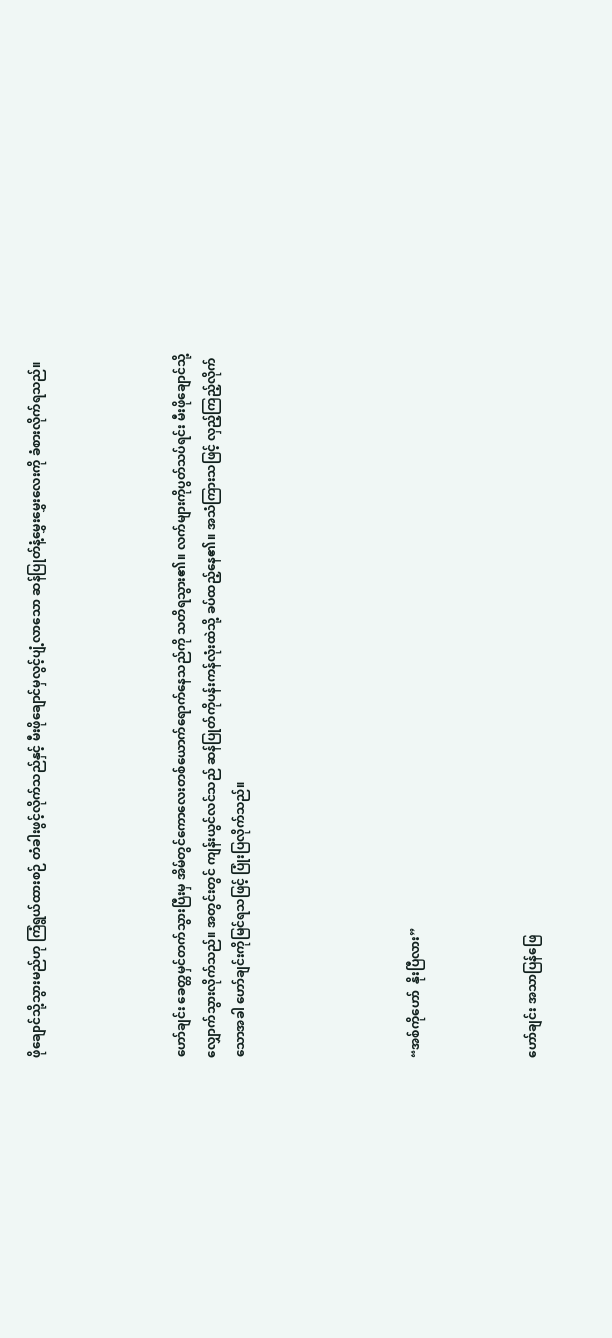ဖိုချောင်သို့သွားမည်ဟု ကြံရွယ်ထားစဉ် တံခါးဖွင့်လိုက်သည်နှင့် မီးဖိုချောင်မှလွင့်ပျံ့လာသော ဆန်ပြုတ်နံ့မွှေးမွှေးလေးကို ခံစားလိုက်ရသည်။




ဟော်ချင်း ခေတ္တမှင်တက်သွားပြီးမှ အိမ်တွင်ကောလေးတစ်ယောက်ရောက်နေသည်ကို သတိရသွား၏။ လက်များကိုပွတ်သပ်ရင်း မီးဖိုချောင်သို့ လျှောက်သွားလိုက်သည်။ အတွင်းတွင် ကျန်းယွင်လင်သည် ဆန်ပြုတ်ကိုပန်းကန်လုံးထဲသို့ ခပ်ထည့်နေ၏။ အသံကြားသဖြင့် လှည့်ကြည့်လိုက်သောအခါ ဟော်ချင်းကိုမြင်ရသဖြင့် ပြုံးပြလိုက်သည်။





“အစ်ကိုဟော်  နိုးပြီလား”



ဟော်ချင်း အသာပြန်ဖြေ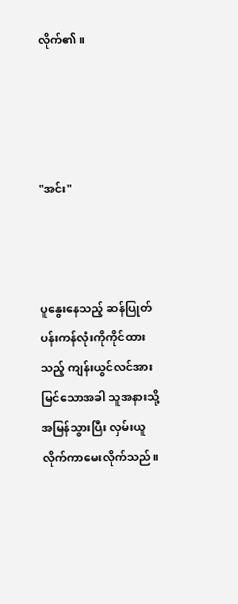လိုက်၏။




"အင်း"



ပူနွေးနေသည့် ဆန်ပြုတ်ပန်းကန်လုံးကိုကိုင်ထားသည့် ကျန်းယွင်လင်အားမြင်သောအခါ သူအနားသို့ အမြန်သွားပြီး လှမ်းယူလိုက်ကာမေးလိုက်သည်။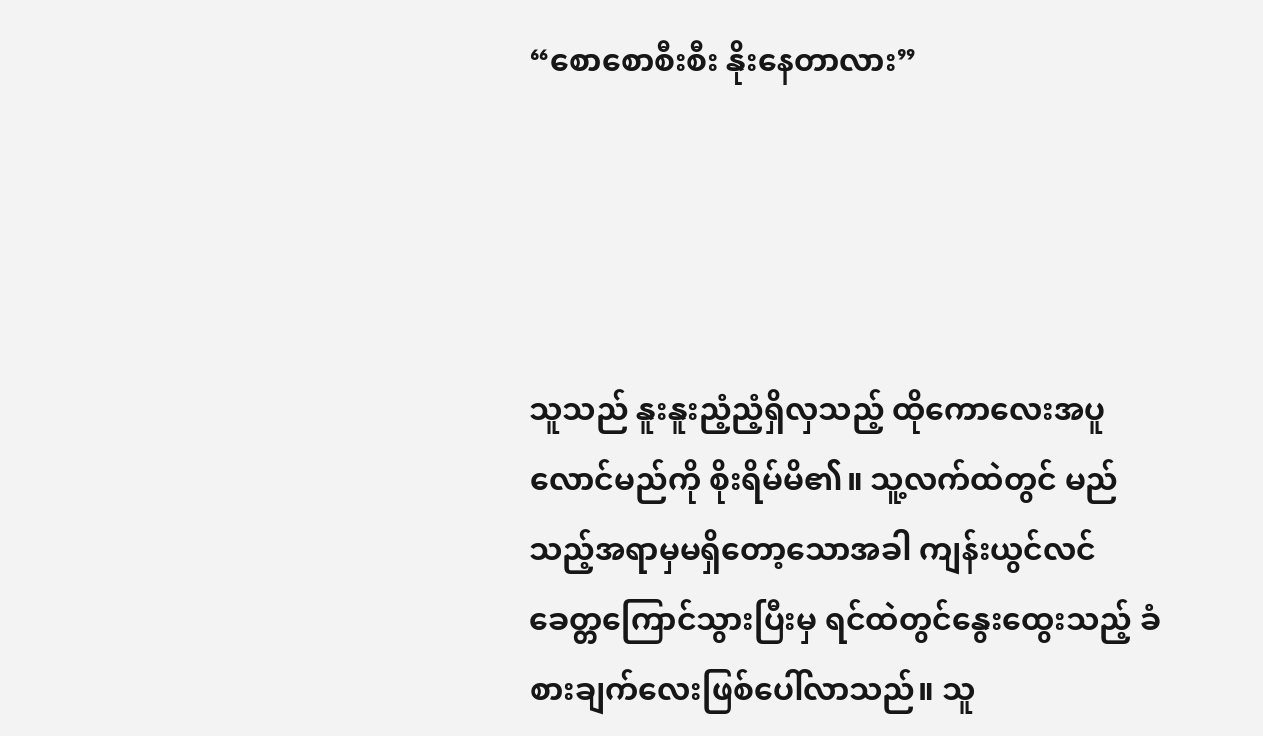“စောစောစီးစီး နိုးနေတာလား”




သူသည် နူးနူးညံ့ညံ့ရှိလှသည့် ထိုကောလေးအပူလောင်မည်ကို စိုးရိမ်မိ၏။ သူ့လက်ထဲတွင် မည်သည့်အရာမှမရှိတော့သောအခါ ကျန်းယွင်လင် ခေတ္တကြောင်သွားပြီးမှ ရင်ထဲတွင်နွေးထွေးသည့် ခံစားချက်လေးဖြစ်ပေါ်လာသည်။ သူ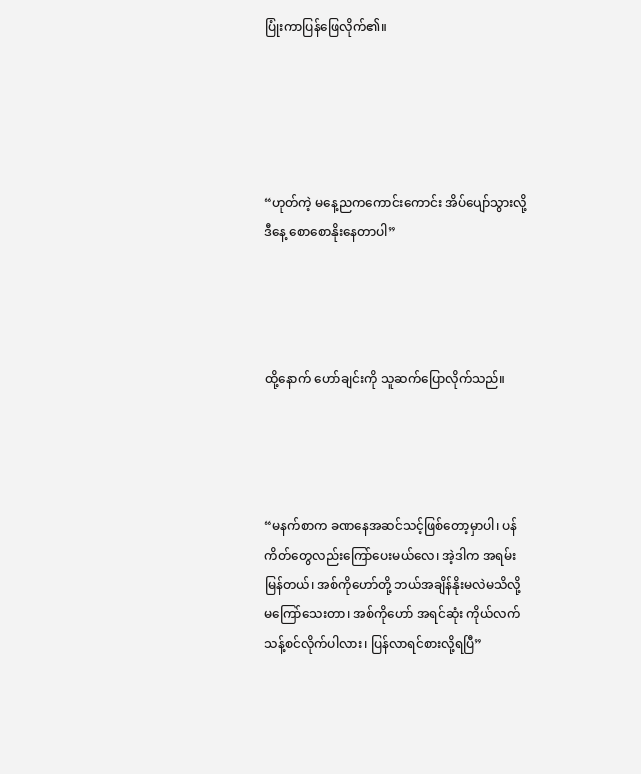ပြုံးကာပြန်ဖြေလိုက်၏။





“ဟုတ်ကဲ့ မနေ့ညကကောင်းကောင်း အိပ်ပျော်သွားလို့ ဒီနေ့ စောစောနိုးနေတာပါ”




ထို့နောက် ဟော်ချင်းကို သူဆက်ပြောလိုက်သည်။




“မနက်စာက ခဏနေအဆင်သင့်ဖြစ်တော့မှာပါ၊ ပန်ကိတ်တွေလည်းကြော်ပေးမယ်လေ၊ အဲ့ဒါက အရမ်းမြန်တယ်၊ အစ်ကိုဟော်တို့ ဘယ်အချိန်နိုးမလဲမသိလို့မကြော်သေးတာ၊ အစ်ကိုဟော် အရင်ဆုံး ကိုယ်လက်သန့်စင်လိုက်ပါလား၊ ပြန်လာရင်စားလို့ရပြီ”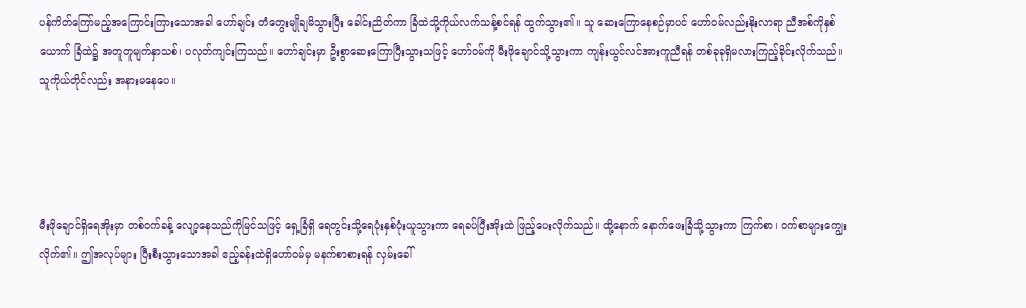ပန်ကိတ်ကြော်မည့်အကြောင်းကြားသောအခါ ဟော်ချင်း တံတွေးမျိုချမိသွားပြီး ခေါင်းညိတ်ကာ ခြံထဲသို့ကိုယ်လက်သန့်စင်ရန် ထွက်သွား၏။ သူ ဆေးကြောနေစဉ်မှာပင် ဟော်ဝမ်လည်းနိုးလာရာ ညီအစ်ကိုနှစ်ယောက် ခြံထဲ၌ အတူတူမျက်နှာသစ်၊ ပလုတ်ကျင်းကြသည်။ ဟော်ချင်းမှာ ဦးစွာဆေးကြောပြီးသွားသဖြင့် ဟော်ဝမ်ကို မီးဖိုချောင်သို့သွားကာ ကျန်းယွင်လင်အားကူညီရန် တစ်ခုခုရှိမလားကြည့်ခိုင်းလိုက်သည်။ သူကိုယ်တိုင်လည်း အနားမနေပေ။




မီးဖိုချောင်ရှိရေအိုးမှာ တစ်ဝက်ခန့် လျော့နေသည်ကိုမြင်သဖြင့် ရှေ့ခြံရှိ ရေတွင်းသို့ရေပုံးနှစ်ပုံးယူသွားကာ ရေခပ်ပြီးအိုးထဲ ဖြည့်ပေးလိုက်သည်။ ထို့နောက် နောက်ဖေးခြံသို့သွားကာ ကြက်စာ၊ ဝက်စာများကျွေးလိုက်၏။ ဤအလုပ်များ ပြီးစီးသွားသောအခါ ဧည့်ခန်းထဲရှိဟော်ဝမ်မှ မနက်စာစားရန် လှမ်းခေါ်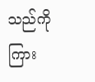သည်ကို ကြား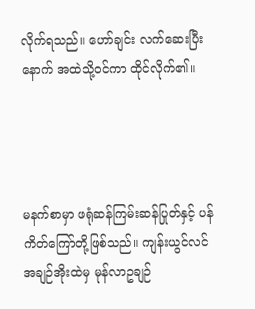လိုက်ရသည်။ ဟော်ချင်း လက်ဆေးပြီးနောက် အထဲသို့ဝင်ကာ ထိုင်လိုက်၏။




မနက်စာမှာ ဖရုံဆန်ကြမ်းဆန်ပြုတ်နှင့် ပန်ကိတ်ကြော်တို့ဖြစ်သည်။ ကျန်းယွင်လင် အချဉ်အိုးထဲမှ မုန်လာဥချဉ်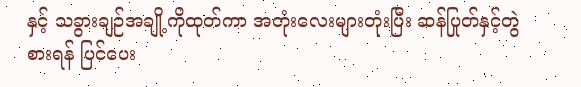နှင့် သခွားချဉ်အချို့ကိုထုတ်ကာ အတုံးလေးများတုံးပြီး ဆန်ပြုတ်နှင့်တွဲစားရန် ပြင်ပေး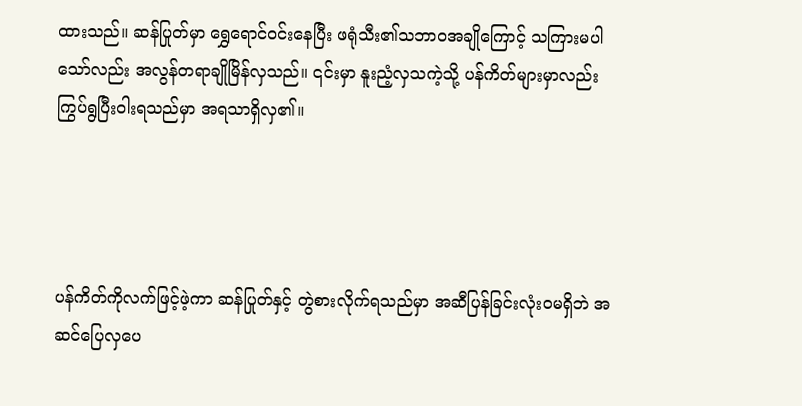ထားသည်။ ဆန်ပြုတ်မှာ ရွှေရောင်ဝင်းနေပြီး ဖရုံသီး၏သဘာဝအချိုကြောင့် သကြားမပါသော်လည်း အလွန်တရာချိုမြိန်လှသည်။ ၎င်းမှာ နူးညံ့လှသကဲ့သို့ ပန်ကိတ်များမှာလည်း ကြွပ်ရွပြီးဝါးရသည်မှာ အရသာရှိလှ၏။




ပန်ကိတ်ကိုလက်ဖြင့်ဖဲ့ကာ ဆန်ပြုတ်နှင့် တွဲစားလိုက်ရသည်မှာ အဆီပြန်ခြင်းလုံးဝမရှိဘဲ အဆင်ပြေလှပေ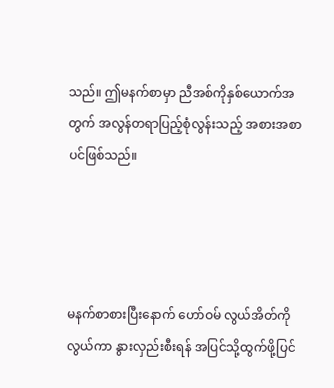သည်။ ဤမနက်စာမှာ ညီအစ်ကိုနှစ်ယောက်အတွက် အလွန်တရာပြည့်စုံလွန်းသည့် အစားအစာပင်ဖြစ်သည်။




မနက်စာစားပြီးနောက် ဟော်ဝမ် လွယ်အိတ်ကိုလွယ်ကာ နွားလှည်းစီးရန် အပြင်သို့ထွက်ဖို့ပြင်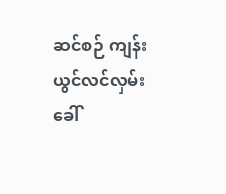ဆင်စဉ် ကျန်းယွင်လင်လှမ်းခေါ်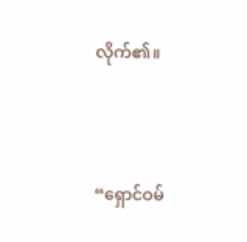လိုက်၏။




“ရှောင်ဝမ်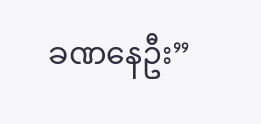ခဏနေဦး”